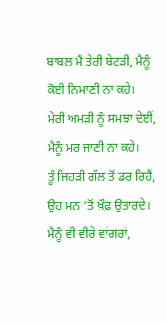ਬਾਬਲ ਮੈਂ ਤੇਰੀ ਬੇਟੜੀ, ਮੈਨੂੰ ਕੋਈ ਨਿਮਾਣੀ ਨਾ ਕਹੇ।
ਮੇਰੀ ਅਮੜੀ ਨੂੰ ਸਮਝਾ ਦੇਈਂ, ਮੈਨੂੰ ਮਰ ਜਾਣੀ ਨਾ ਕਹੇ।
ਤੂੰ ਜਿਹੜੀ ਗੱਲ ਤੋਂ ਡਰ ਰਿਹੈਂ, ਉਹ ਮਨ ‘ਤੋਂ ਖ਼ੌਫ਼ ਉਤਾਰਦੇ।
ਮੈਨੂੰ ਵੀ ਵੀਰੇ ਵਾਂਗਰਾਂ,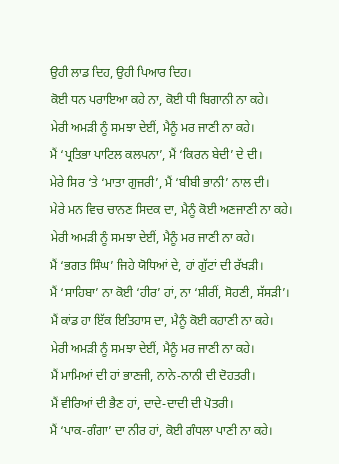ਉਹੀ ਲਾਡ ਦਿਹ, ਉਹੀ ਪਿਆਰ ਦਿਹ।
ਕੋਈ ਧਨ ਪਰਾਇਆ ਕਹੇ ਨਾ, ਕੋਈ ਧੀ ਬਿਗਾਨੀ ਨਾ ਕਹੇ।
ਮੇਰੀ ਅਮੜੀ ਨੂੰ ਸਮਝਾ ਦੇਈਂ, ਮੈਨੂੰ ਮਰ ਜਾਣੀ ਨਾ ਕਹੇ।
ਮੈਂ ‘ਪ੍ਰਤਿਭਾ ਪਾਟਿਲ ਕਲਪਨਾ’, ਮੈਂ ‘ਕਿਰਨ ਬੇਦੀ’ ਦੇ ਦੀ।
ਮੇਰੇ ਸਿਰ ‘ਤੇ ‘ਮਾਤਾ ਗੁਜਰੀ’, ਮੈਂ ‘ਬੀਬੀ ਭਾਨੀ’ ਨਾਲ ਦੀ।
ਮੇਰੇ ਮਨ ਵਿਚ ਚਾਨਣ ਸਿਦਕ ਦਾ, ਮੈਨੂੰ ਕੋਈ ਅਣਜਾਣੀ ਨਾ ਕਹੇ।
ਮੇਰੀ ਅਮੜੀ ਨੂੰ ਸਮਝਾ ਦੇਈਂ, ਮੈਨੂੰ ਮਰ ਜਾਣੀ ਨਾ ਕਹੇ।
ਮੈਂ ‘ਭਗਤ ਸਿੰਘ’ ਜਿਹੇ ਯੋਧਿਆਂ ਦੇ, ਹਾਂ ਗੁੱਟਾਂ ਦੀ ਰੱਖੜੀ।
ਮੈਂ ‘ਸਾਹਿਬਾ’ ਨਾ ਕੋਈ ‘ਹੀਰ’ ਹਾਂ, ਨਾ ‘ਸ਼ੀਰੀਂ, ਸੋਹਣੀ, ਸੱਸੜੀ’।
ਮੈਂ ਕਾਂਡ ਹਾ ਇੱਕ ਇਤਿਹਾਸ ਦਾ, ਮੈਨੂੰ ਕੋਈ ਕਹਾਣੀ ਨਾ ਕਹੇ।
ਮੇਰੀ ਅਮੜੀ ਨੂੰ ਸਮਝਾ ਦੇਈਂ, ਮੈਨੂੰ ਮਰ ਜਾਣੀ ਨਾ ਕਹੇ।
ਮੈਂ ਮਾਮਿਆਂ ਦੀ ਹਾਂ ਭਾਣਜੀ, ਨਾਨੇ-ਨਾਨੀ ਦੀ ਦੋਹਤਰੀ।
ਮੈਂ ਵੀਰਿਆਂ ਦੀ ਭੈਣ ਹਾਂ, ਦਾਦੇ-ਦਾਦੀ ਦੀ ਪੋਤਰੀ।
ਮੈਂ ‘ਪਾਕ-ਗੰਗਾ’ ਦਾ ਨੀਰ ਹਾਂ, ਕੋਈ ਗੰਧਲਾ ਪਾਣੀ ਨਾ ਕਹੇ।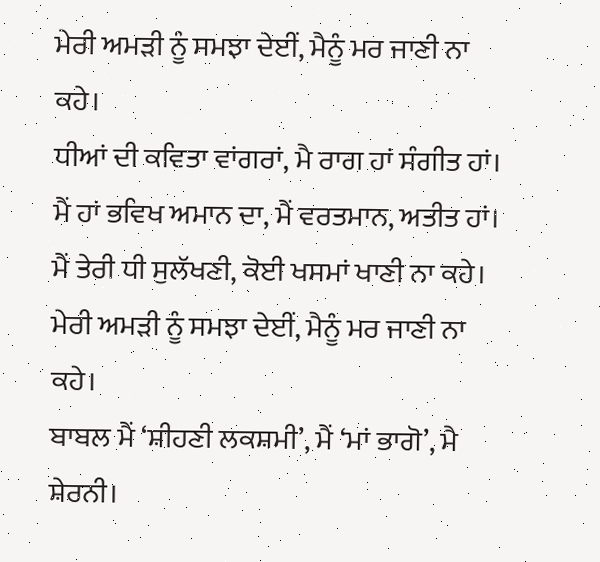ਮੇਰੀ ਅਮੜੀ ਨੂੰ ਸਮਝਾ ਦੇਈਂ, ਮੈਨੂੰ ਮਰ ਜਾਣੀ ਨਾ ਕਹੇ।
ਧੀਆਂ ਦੀ ਕਵਿਤਾ ਵਾਂਗਰਾਂ, ਮੈ ਰਾਗ ਹਾਂ ਸੰਗੀਤ ਹਾਂ।
ਮੈਂ ਹਾਂ ਭਵਿਖ ਅਮਾਨ ਦਾ, ਮੈਂ ਵਰਤਮਾਨ, ਅਤੀਤ ਹਾਂ।
ਮੈਂ ਤੇਰੀ ਧੀ ਸੁਲੱਖਣੀ, ਕੋਈ ਖਸਮਾਂ ਖਾਣੀ ਨਾ ਕਹੇ।
ਮੇਰੀ ਅਮੜੀ ਨੂੰ ਸਮਝਾ ਦੇਈਂ, ਮੈਨੂੰ ਮਰ ਜਾਣੀ ਨਾ ਕਹੇ।
ਬਾਬਲ ਮੈਂ ‘ਸ਼ੀਹਣੀ ਲਕਸ਼ਮੀ’, ਮੈਂ ‘ਮਾਂ ਭਾਗੋ’, ਮੈ ਸ਼ੇਰਨੀ।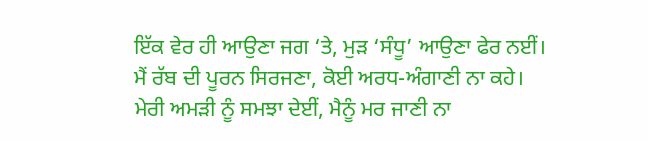ਇੱਕ ਵੇਰ ਹੀ ਆਉਣਾ ਜਗ ‘ਤੇ, ਮੁੜ ‘ਸੰਧੂ’ ਆਉਣਾ ਫੇਰ ਨਈਂ।
ਮੈਂ ਰੱਬ ਦੀ ਪੂਰਨ ਸਿਰਜਣਾ, ਕੋਈ ਅਰਧ-ਅੰਗਾਣੀ ਨਾ ਕਹੇ।
ਮੇਰੀ ਅਮੜੀ ਨੂੰ ਸਮਝਾ ਦੇਈਂ, ਮੈਨੂੰ ਮਰ ਜਾਣੀ ਨਾ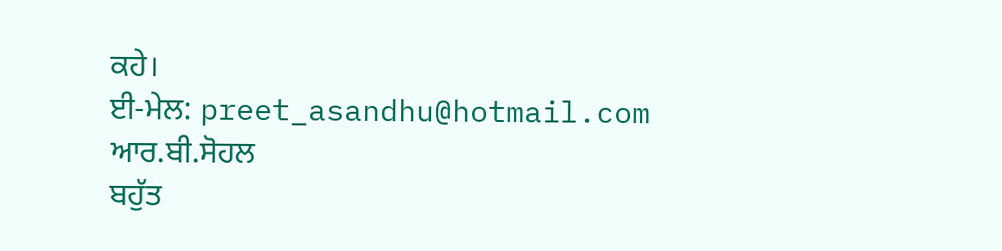ਕਹੇ।
ਈ-ਮੇਲ: preet_asandhu@hotmail.com
ਆਰ.ਬੀ.ਸੋਹਲ
ਬਹੁੱਤ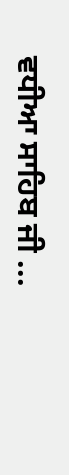ਵਧੀਆ ਸਾਹਿਬ ਜੀ ...